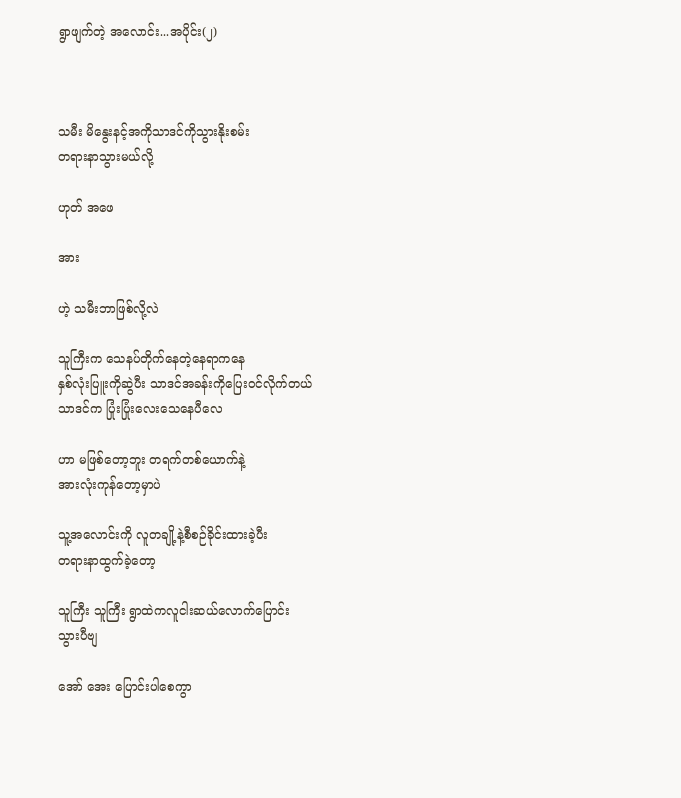ရွာဖျက်တဲ့ အလောင်း...အပိုင်း(၂)



သမီး မိနွေးနင့်အကိုသာဒင်ကိုသွားနိုးစမ်း
တရားနာသွားမယ်လို့

ဟုတ် အဖေ

အား

ဟဲ့ သမီးဘာဖြစ်လို့လဲ

သူကြီးက သေနပ်တိုက်နေတဲ့နေရာကနေ
နှစ်လုံးပြူးကိုဆွဲပီး သာဒင်အခန်းကိုပြေးဝင်လိုက်တယ်
သာဒင်က ပြုံးပြုံးလေးသေနေပီလေ

ဟာ မဖြစ်တော့ဘူး တရက်တစ်ယောက်နဲ့
အားလုံးကုန်တော့မှာပဲ

သူ့အလောင်းကို လူတချို့နဲ့စီစဉ်ခိုင်းထားခဲ့ပီး
တရားနာထွက်ခဲ့တော့

သူကြီး သူကြီး ရွာထဲကလူငါးဆယ်လောက်ပြောင်း
သွားပီဗျ

အော် အေး ပြောင်းပါစေကွာ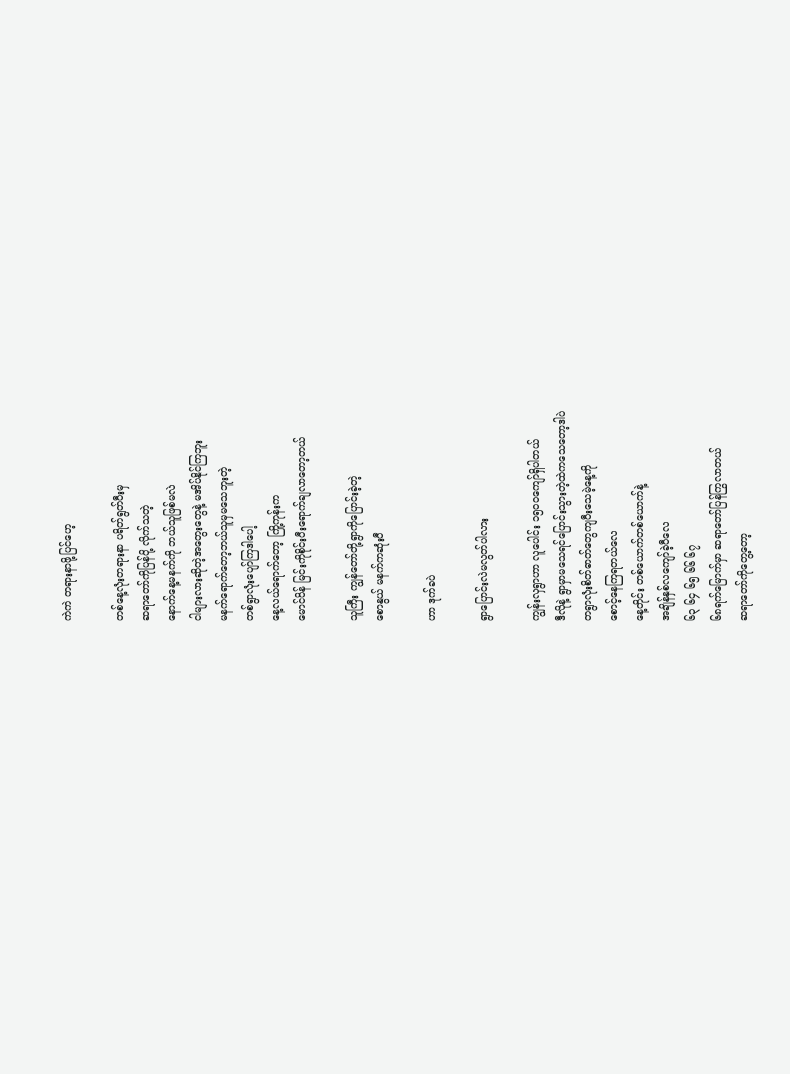ကဲကဲ တရားနာဖို့ပြင်ဟေ့

တစ်နေ့လုံးတရားနာ ပရိတ်ရွတ်ပီးမှ
ဆရာတော်ကိုပြန်ပို့ လိုက်သတဲ့
နောက်နေ့မနက်ကို ဘယ်သူဖြစ်မလဲ
ငါများလားဆိုတဲ့အတွေးတွေနဲ့ မအိပ်နိုင်ကြဘူး
မနက်ရောက်တော့ဘယ်သူမှမသေဘူးတဲ့
တစ်ရွာလုံးပျော်ကြဒါပေါ့
နေ့လယ်ရောက်တော့ ကြို့ကုန်းက
မောင်ပိန် မြင်းကိုစိုင်းပီးရောက်ချလာတော့တယ်

သူကြီး ကျွန်တော်တို့ရွာကိုပြောင်းခဲ့တဲ့
စောနွယ် မနက်ကဆုံးပီ

ဟာ ဒုက်ခပဲ

ရွာပြောင်းလဲမလွတ်ပါလား

ကျွန်းလှရွာဟာ လူပေါင်း ၁၅၀၀ကျော်ရှိပါတယ်
ဒီလိုနဲ့ ရွာမှာမသေရင်ပြောင်းသွားတဲ့ထဲကသေတော့ဒါပဲ
တရွာလုံးစိတ်ဓာတ်တွေကျပီးသေမဲ့နေ့ကို
စောင့်နေကြရတယ်လေ
နေ့တိုင်း တစ်ယောက်တစ်ယောက်နဲ့
အချိန်နှစ်လကျော်ခဲ့ပီလေ
၆၃ ၆၄ ၆၅ ၆၆ ၆၇
၆၈ရက်မြောက်မှာ ဆရာတော်ပြန်ကြွလာတယ်
ဆရာတော်ကိုတွေ့တော့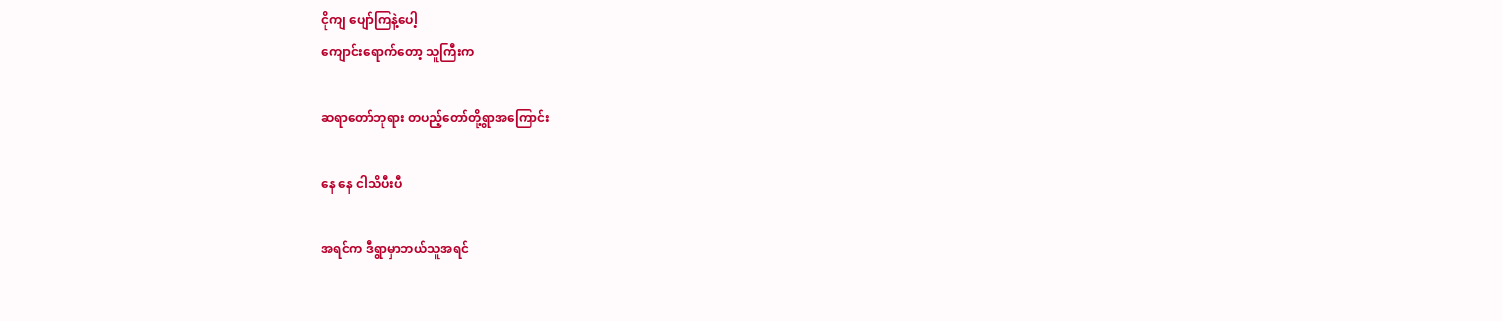ငိုကျ ပျော်ကြနဲ့ပေါ့
ကျောင်းရောက်တော့ သူကြီးက

ဆရာတော်ဘုရား တပည့်တော်တို့ရွာအကြောင်း

နေ နေ ငါသိပီးပီ

အရင်က ဒီရွာမှာဘယ်သူအရင်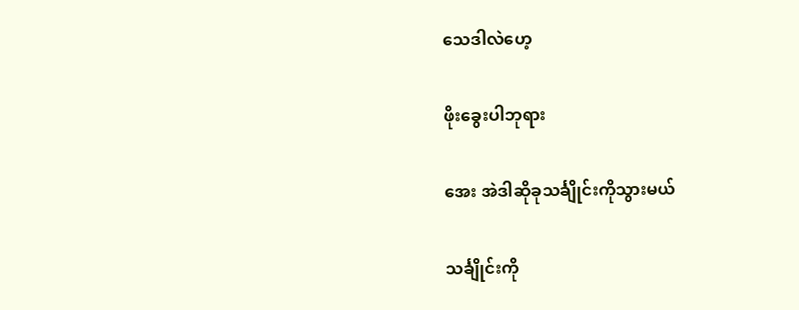သေဒါလဲဟေ့

ဖိုးခွေးပါဘုရား

အေး အဲဒါဆိုခုသင်္ချိုင်းကိုသွားမယ်

သင်္ချိုင်းကို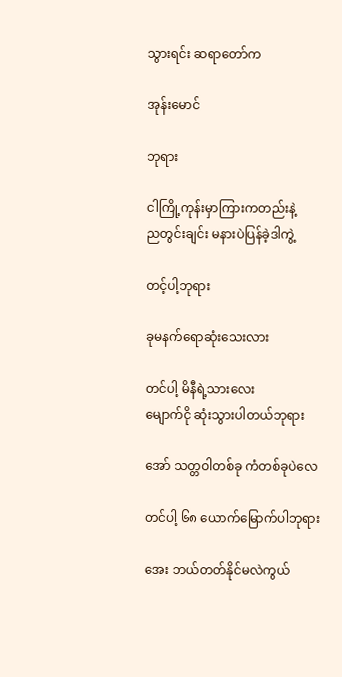သွားရင်း ဆရာတော်က

အုန်းမောင်

ဘုရား

ငါကြို့ကုန်းမှာကြားကတည်းနဲ့
ညတွင်းချင်း မနားပဲပြန်ခဲ့ဒါကွဲ့

တင့်ပါ့ဘုရား

ခုမနက်ရောဆုံးသေးလား

တင်ပါ့ မိနီရဲ့သားလေး
မျောက်ငို ဆုံးသွားပါတယ်ဘုရား

အော် သတ္တဝါတစ်ခု ကံတစ်ခုပဲလေ

တင်ပါ့ ၆၈ ယောက်မြောက်ပါဘုရား

အေး ဘယ်တတ်နိုင်မလဲကွယ်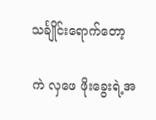သင်္ချိုင်းရောက်တော့

ကဲ လှဖေ ဖိုးခွေးရဲ့အ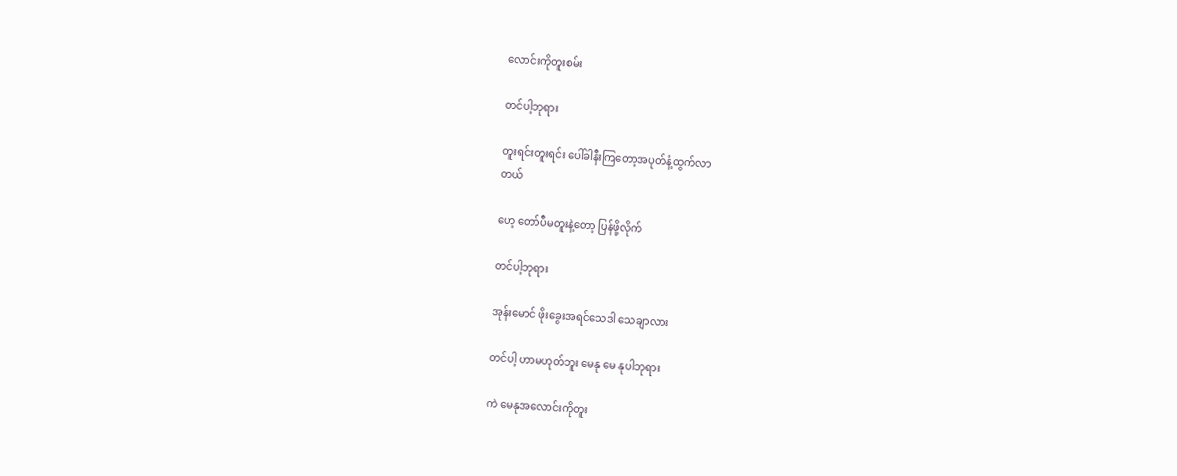လောင်းကိုတူးစမ်း

တင်ပါ့ဘုရား

တူးရင်းတူးရင်း ပေါ်ခါနီးကြတော့အပုတ်နံ့ထွက်လာ
တယ်

ဟေ့ တော်ပီမတူးနဲ့တော့ ပြန်ဖို့လိုက်

တင်ပါ့ဘုရား

အုန်းမောင် ဖိုးခွေးအရင်သေဒါ သေချာလား

တင်ပါ့ ဟာမဟုတ်ဘူး မေနု မေ နုပါဘုရား

ကဲ မေနုအလောင်းကိုတူး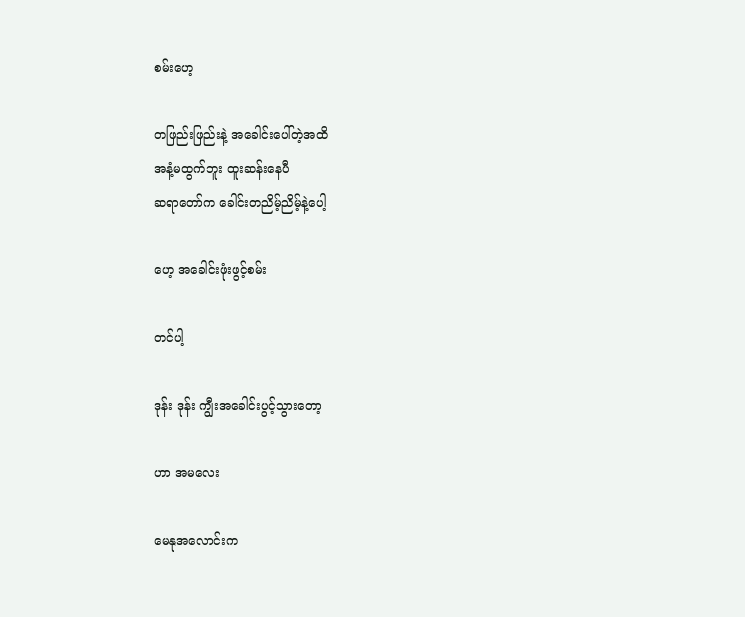စမ်းဟေ့

တဖြည်းဖြည်းနဲ့ အခေါင်းပေါ်တဲ့အထိ
အနံ့မထွက်ဘူး ထူးဆန်းနေပီ
ဆရာတော်က ခေါင်းတညိမ့်ညိမ့်နဲ့ပေါ့

ဟေ့ အခေါင်းဖုံးဖွင့်စမ်း

တင်ပါ့

ဒုန်း ဒုန်း ကျွီးအခေါင်းပွင့်သွားတော့

ဟာ အမလေး

မေနုအလောင်းက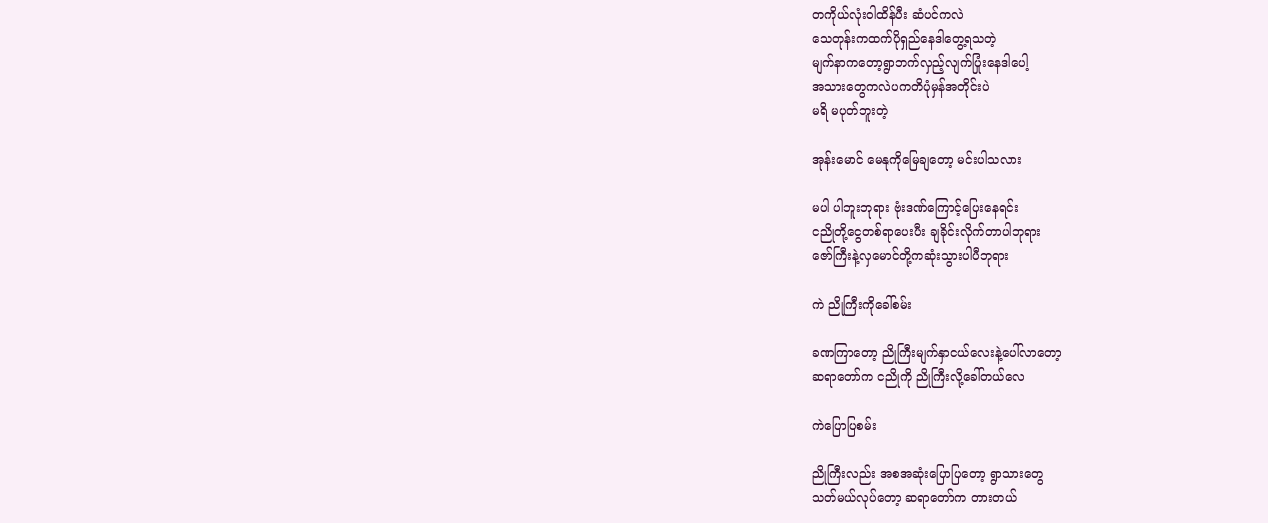တကိုယ်လုံးဝါထိန်ပီး ဆံပင်ကလဲ
သေတုန်းကထက်ပိုရှည်နေဒါတွေ့ရသတဲ့
မျက်နာကတော့ရွာဘက်လှည့်လျက်ပြုံးနေဒါပေါ့
အသားတွေကလဲပကတိပုံမှန်အတိုင်းပဲ
မရိ မပုတ်ဘူးတဲ့

အုန်းမောင် မေနုကိုမြေချတော့ မင်းပါသလား

မပါ ပါဘူးဘုရား ဗုံးဒဏ်ကြောင့်ပြေးနေရင်း
ငညိုတို့ငွေတစ်ရာပေးပီး ချခိုင်းလိုက်တာပါဘုရား
ဇော်ကြီးနဲ့လှမောင်တို့ကဆုံးသွားပါပီဘုရား

ကဲ ညိုကြီးကိုခေါ်စမ်း

ခဏကြာတော့ ညိုကြီးမျက်နှာငယ်လေးနဲ့ပေါ်လာတော့
ဆရာတော်က ငညိုကို ညိုကြီးလို့ခေါ်တယ်လေ

ကဲပြောပြစမ်း

ညိုကြီးလည်း အစအဆုံးပြောပြတော့ ရွာသားတွေ
သတ်မယ်လုပ်တော့ ဆရာတော်က တားတယ်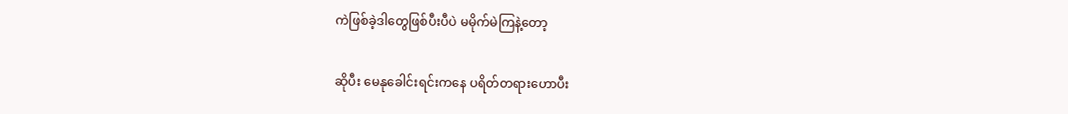ကဲဖြစ်ခဲ့ဒါတွေဖြစ်ပီးပီပဲ မမိုက်မဲကြနဲ့တော့

ဆိုပီး မေနုခေါင်းရင်းကနေ ပရိတ်တရားဟောပီး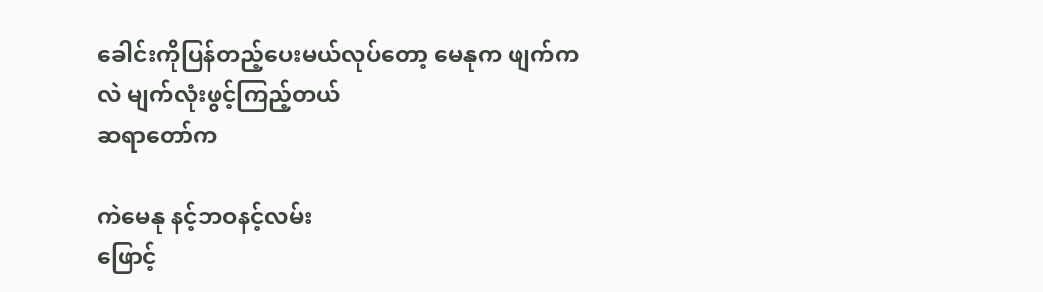ခေါင်းကိုပြန်တည့်ပေးမယ်လုပ်တော့ မေနုက ဖျက်ကလဲ မျက်လုံးဖွင့်ကြည့်တယ်
ဆရာတော်က

ကဲမေနု နင့်ဘဝနင့်လမ်း
ဖြောင့်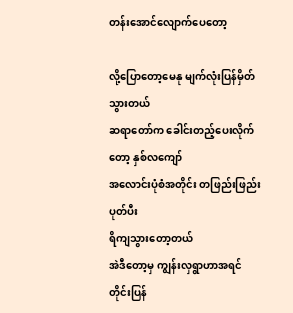တန်းအောင်လျောက်ပေတော့

လို့ပြောတော့မေနု မျက်လုံးပြန်မှိတ်သွားတယ်
ဆရာတော်က ခေါင်းတည့်ပေးလိုက်တော့ နှစ်လကျော်
အလောင်းပုံစံအတိုင်း တဖြည်းဖြည်း ပုတ်ပီး
ရိကျသွားတော့တယ်
အဲဒီတော့မှ ကျွန်းလှရွာဟာအရင်တိုင်းပြန်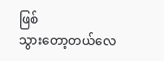ဖြစ်
သွားတော့တယ်လေ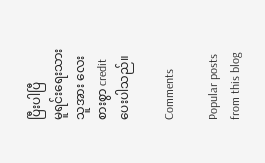ပြီးပါပြီ
မူရင်းရေးသားသူအား လေးစားစွာ creditပေးပါသည်။

Comments

Popular posts from this blog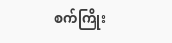စက်ကြိုး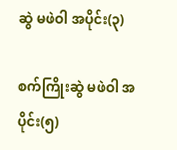ဆွဲ မဖဲဝါ အပိုင်း(၃)

စက်ကြိုးဆွဲ မဖဲဝါ အပိုင်း(၅)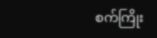စက်ကြိုး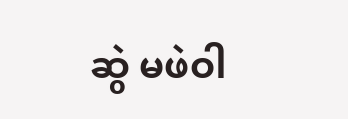ဆွဲ မဖဲဝါ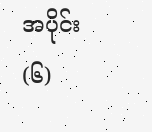အပိုင်း(၆)